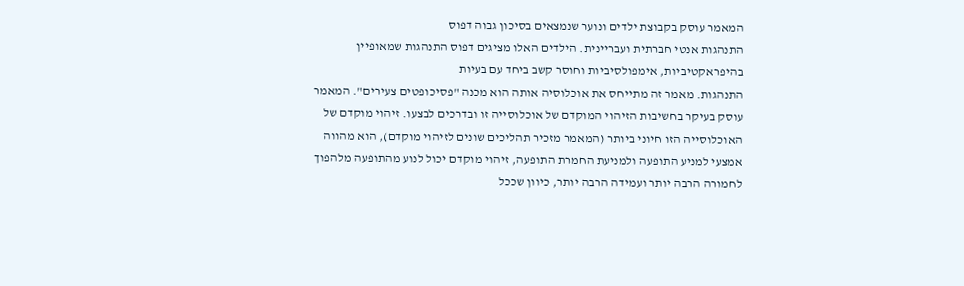המאמר עוסק בקבוצת ילדים ונוער שנמצאים בסיכון גבוה דפוס
התנהגות אנטי חברתית ועבריינית. הילדים האלו מציגים דפוס התנהגות שמאופיין
בהיפראקטיביות, אימפולסיביות וחוסר קשב ביחד עם בעיות
התנהגות. מאמר זה מתייחס את אוכלוסיה אותה הוא מכנה "פסיכופטים צעירים". המאמר עוסק בעיקר בחשיבות הזיהוי המוקדם של אוכלוסייה זו ובדרכים לבצעו. זיהוי מוקדם של האוכלוסייה הזו חיוני ביותר (המאמר מזכיר תהליכים שונים לזיהוי מוקדם), הוא מהווה אמצעי למניע התופעה ולמניעת החמרת התופעה, זיהוי מוקדם יכול לנוע מהתופעה מלהפוך לחמורה הרבה יותר ועמידה הרבה יותר, כיוון שככל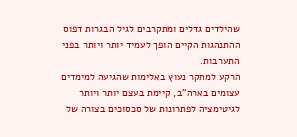שהילדים גדלים ומתקרבים לגיל הבגרות דפוס
ההתנהגות הקיים הופך לעמיד יותר ויותר בפני התערבות.
הרקע למחקר נעוץ באלימות שהגיעה למימדים עצומים בארה"ב, קיימת בעצם יותר ויותר לגיטימציה לפתרונות של סכסוכים בצורה של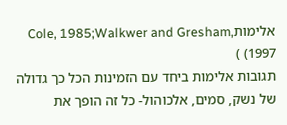אלימותCole, 1985;Walkwer and Gresham, 1997) )
תגובות אלימות ביחד עם הזמינות הכל כך גדולה של נשק, סמים, אלכוהול- כל זה הופך את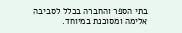בתי הספר והחברה בכלל לסביבה אלימה ומסוכנת במיוחד.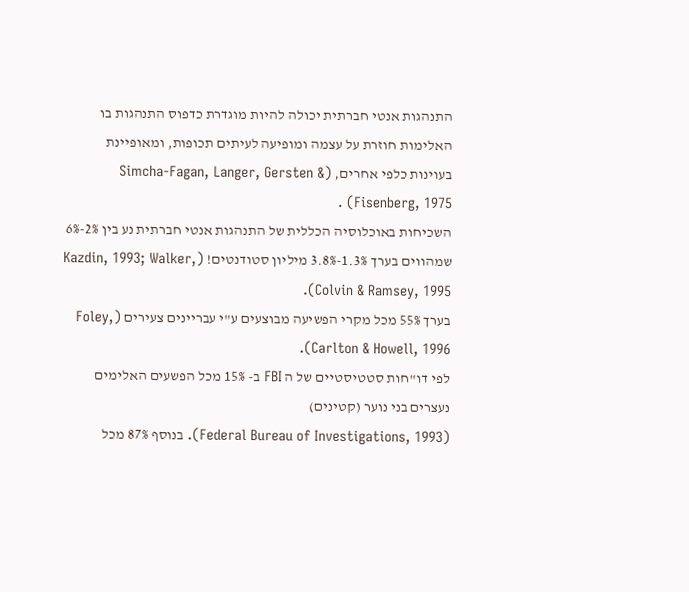התנהגות אנטי חברתית יכולה להיות מוגדרת כדפוס התנהגות בו האלימות חוזרת על עצמה ומופיעה לעיתים תכופות, ומאופיינת בעוינות כלפי אחרים, (Simcha-Fagan, Langer, Gersten & Fisenberg, 1975) .
השכיחות באוכלוסיה הכללית של התנהגות אנטי חברתית נע בין 2%-6% שמהווים בערך 1.3%-3.8% מיליון סטודנטים! (Kazdin, 1993; Walker, Colvin & Ramsey, 1995).
בערך 55% מכל מקרי הפשיעה מבוצעים ע"י עבריינים צעירים (Foley, Carlton & Howell, 1996).
לפי דו"חות סטטיסטיים של ה FBI ב- 15% מכל הפשעים האלימים נעצרים בני נוער (קטינים)
(Federal Bureau of Investigations, 1993). בנוסף 87% מכל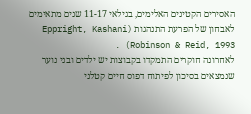האסירים הקטינים האלימים, בגילאי 11-17 שנים מתאימים לאבחון של הפרעת התנהגות (Eppright, Kashani Robinson & Reid, 1993) .
לאחרונה חוקרים התמקדו בקבוצות יש ילדים ובני נוער שנמצאים בסיכון לפיתוח דפוס חיים קטלני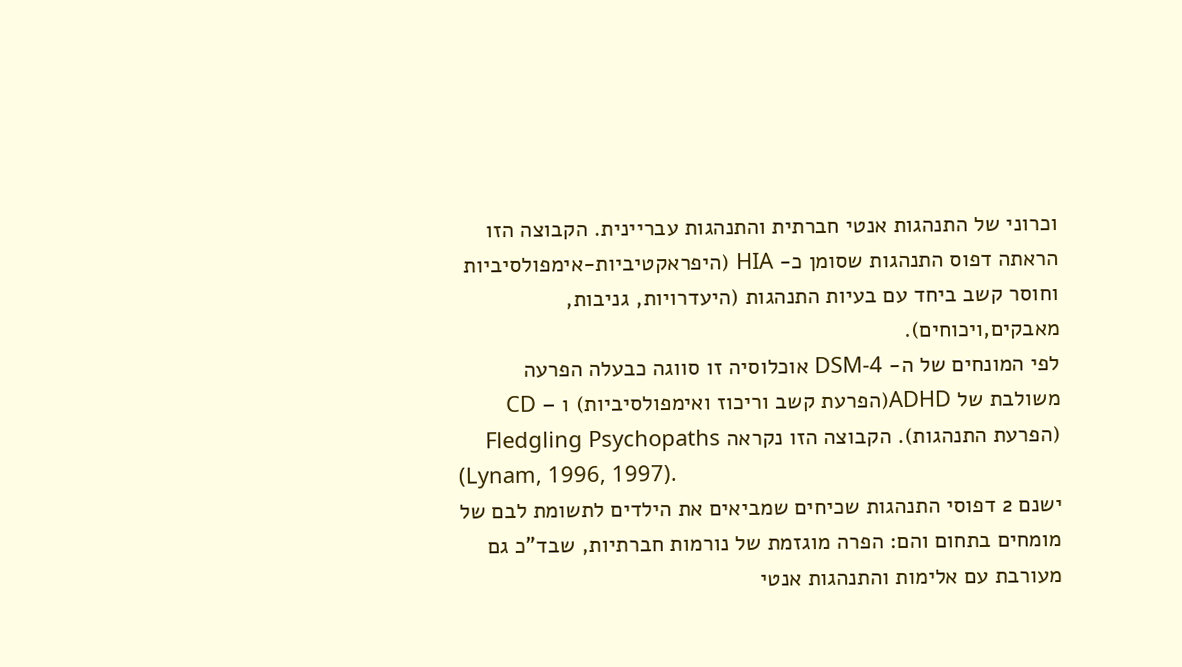וכרוני של התנהגות אנטי חברתית והתנהגות עבריינית. הקבוצה הזו הראתה דפוס התנהגות שסומן כ- HIA (היפראקטיביות-אימפולסיביות וחוסר קשב ביחד עם בעיות התנהגות (היעדרויות, גניבות,
מאבקים,ויכוחים).
לפי המונחים של ה- DSM-4 אוכלוסיה זו סווגה כבעלה הפרעה משולבת של ADHD(הפרעת קשב וריכוז ואימפולסיביות) ו – CD (הפרעת התנהגות). הקבוצה הזו נקראה Fledgling Psychopaths
(Lynam, 1996, 1997).
ישנם 2 דפוסי התנהגות שכיחים שמביאים את הילדים לתשומת לבם של מומחים בתחום והם: הפרה מוגזמת של נורמות חברתיות, שבד"כ גם מעורבת עם אלימות והתנהגות אנטי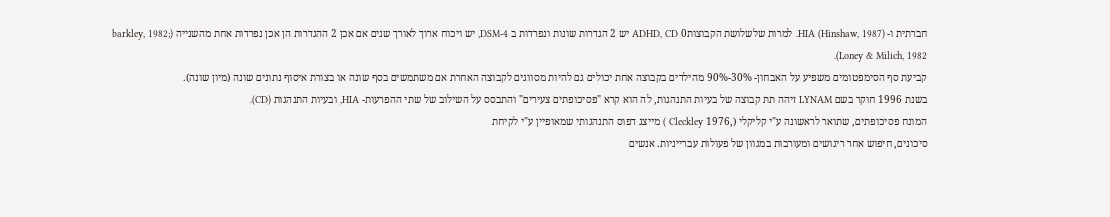חברתית ו- HIA (Hinshaw, 1987). למרות שלשלושת הקבוצות0 ADHD, CD יש 2 הגדרות שונות ונפרדות ב DSM-4, יש ויכוח ארוך לאורך שנים אם אכן 2 ההגדרות הן אכן נפרדות אחת מהשנייה (barkley, 1982; Loney & Milich, 1982).
קביעת סף הסימפטומים משפיע על האבחון- 30%-90% מהילדים בקבוצה אחת יכולים גם להיות מסווגים לקבוצה האחרת אם משתמשים בסף שונה או בצורת איסוף נתונים שונה (מיון שונה).
בשנת 1996 חוקר בשם LYNAM זיהה תת קבוצה של בעיות התנהגות, לה הוא קרא "פסיכופתים צעירים" והתבסס על השילוב של שתי ההפרעות- HIA, ובעיות התנהגות (CD).
המונח פסיכופתים, שתואר לראשונה ע"י קליקלי (,1976 Cleckley ) מייצג דפוס התנהגותי שמאופיין ע"י לקיחת
סיכונים, חיפוש אחר ריגושים ומעורבות במגוון של פעולות עברייניות. אנשים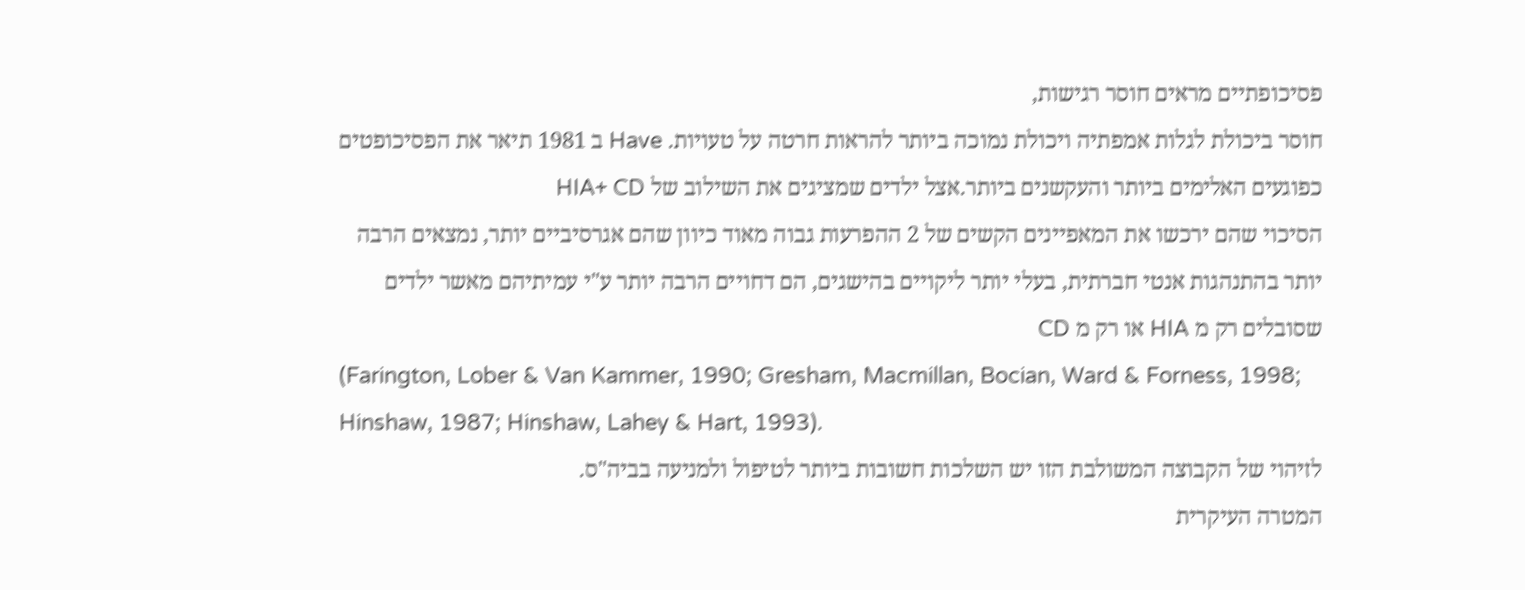פסיכופתיים מראים חוסר רגישות,
חוסר ביכולת לגלות אמפתיה ויכולת נמוכה ביותר להראות חרטה על טעויות. Have ב 1981 תיאר את הפסיכופטים כפוגעים האלימים ביותר והעקשנים ביותר.אצל ילדים שמציגים את השילוב של HIA+ CD
הסיכוי שהם ירכשו את המאפיינים הקשים של 2 ההפרעות גבוה מאוד כיוון שהם אגרסיביים יותר, נמצאים הרבה יותר בהתנהגות אנטי חברתית, בעלי יותר ליקויים בהישגים, הם דחויים הרבה יותר ע"י עמיתיהם מאשר ילדים שסובלים רק מ HIA או רק מ CD
(Farington, Lober & Van Kammer, 1990; Gresham, Macmillan, Bocian, Ward & Forness, 1998; Hinshaw, 1987; Hinshaw, Lahey & Hart, 1993).
לזיהוי של הקבוצה המשולבת הזו יש השלכות חשובות ביותר לטיפול ולמניעה בביה"ס.
המטרה העיקרית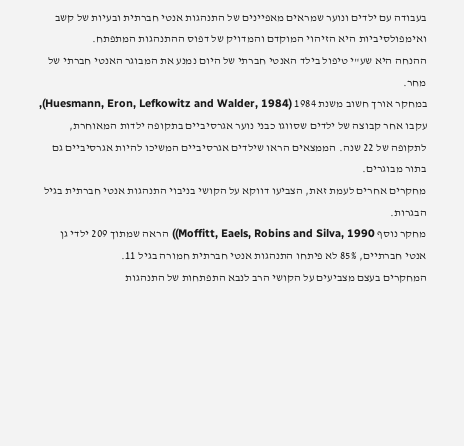בעבודה עם ילדים ונוער שמראים מאפיינים של התנהגות אנטי חברתית ובעיות של קשב ואימפולסיביות היא הזיהוי המוקדם והמדויק של דפוס ההתנהגות המתפתח.
ההנחה היא שע"י טיפול בילד האנטי חברתי של היום נמנע את המבוגר האנטי חברתי של מחר.
במחקר אורך חשוב משנת 1984 (Huesmann, Eron, Lefkowitz and Walder, 1984), עקבו אחר קבוצה של ילדים שסווגו כבני נוער אגרסיביים בתקופה ילדות המאוחרת, לתקופה של 22 שנה. הממצאים הראו שילדים אגרסיביים המשיכו להיות אגרסיביים גם בתור מבוגרים.
מחקרים אחרים לעמת זאת, הצביעו דווקא על הקושי בניבוי התנהגות אנטי חברתית בגיל הבגרות.
מחקר נוסף Moffitt, Eaels, Robins and Silva, 1990)) הראה שמתוך 209 ילדי גן אנטי חברתיים, 85% לא פיתחו התנהגות אנטי חברתית חמורה בגיל 11.
המחקרים בעצם מצביעים על הקושי הרב לנבא התפתחות של התנהגות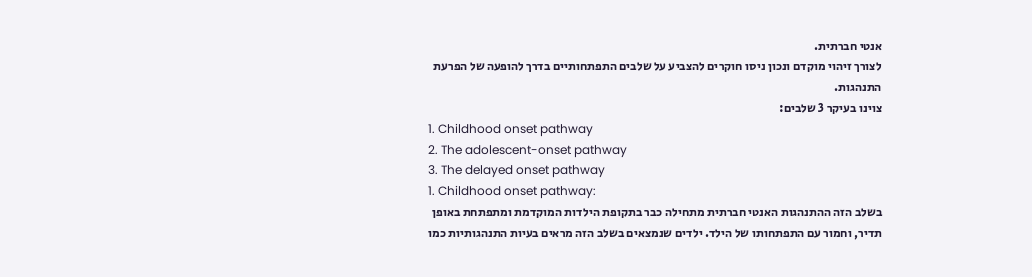אנטי חברתית.
לצורך זיהוי מוקדם ונכון ניסו חוקרים להצביע על שלבים התפתחותיים בדרך להופעה של הפרעת התנהגות.
צוינו בעיקר 3 שלבים:
1. Childhood onset pathway
2. The adolescent-onset pathway
3. The delayed onset pathway
1. Childhood onset pathway:
בשלב הזה ההתנהגות האנטי חברתית מתחילה כבר בתקופת הילדות המוקדמת ומתפתחת באופן תדיר, וחמור עם התפתחותו של הילד. ילדים שנמצאים בשלב הזה מראים בעיות התנהגותיות כמו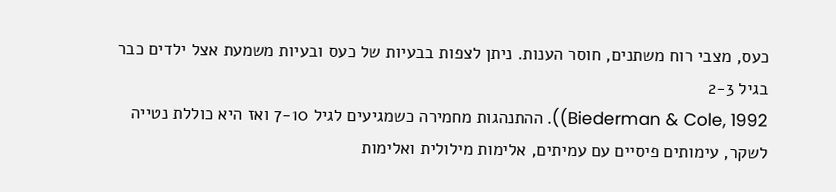כעס, מצבי רוח משתנים, חוסר הענות. ניתן לצפות בבעיות של כעס ובעיות משמעת אצל ילדים כבר בגיל 2-3
Biederman & Cole, 1992)). ההתנהגות מחמירה כשמגיעים לגיל 7-10 ואז היא כוללת נטייה לשקר, עימותים פיסיים עם עמיתים, אלימות מילולית ואלימות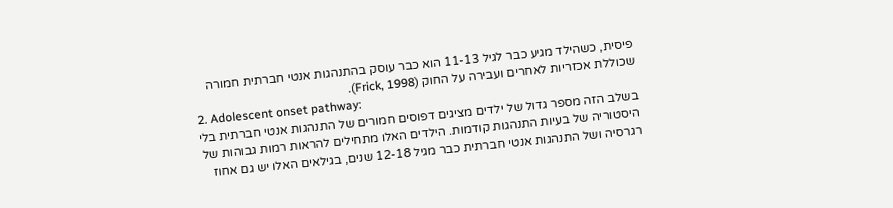פיסית, כשהילד מגיע כבר לגיל 11-13 הוא כבר עוסק בהתנהגות אנטי חברתית חמורה שכוללת אכזריות לאחרים ועבירה על החוק (Frick, 1998).
2. Adolescent onset pathway:
בשלב הזה מספר גדול של ילדים מציגים דפוסים חמורים של התנהגות אנטי חברתית בלי היסטוריה של בעיות התנהגות קודמות. הילדים האלו מתחילים להראות רמות גבוהות של רגרסיה ושל התנהגות אנטי חברתית כבר מגיל 12-18 שנים, בגילאים האלו יש גם אחוז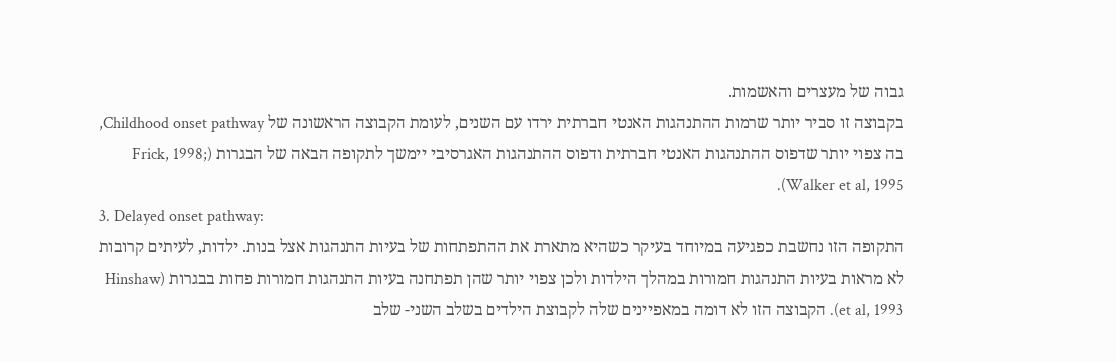גבוה של מעצרים והאשמות.
בקבוצה זו סביר יותר שרמות ההתנהגות האנטי חברתית ירדו עם השנים, לעומת הקבוצה הראשונה של Childhood onset pathway, בה צפוי יותר שדפוס ההתנהגות האנטי חברתית ודפוס ההתנהגות האגרסיבי יימשך לתקופה הבאה של הבגרות (Frick, 1998; Walker et al, 1995).
3. Delayed onset pathway:
התקופה הזו נחשבת כפגיעה במיוחד בעיקר כשהיא מתארת את ההתפתחות של בעיות התנהגות אצל בנות. ילדות, לעיתים קרובות לא מראות בעיות התנהגות חמורות במהלך הילדות ולכן צפוי יותר שהן תפתחנה בעיות התנהגות חמורות פחות בבגרות (Hinshaw et al, 1993). הקבוצה הזו לא דומה במאפיינים שלה לקבוצת הילדים בשלב השני- שלב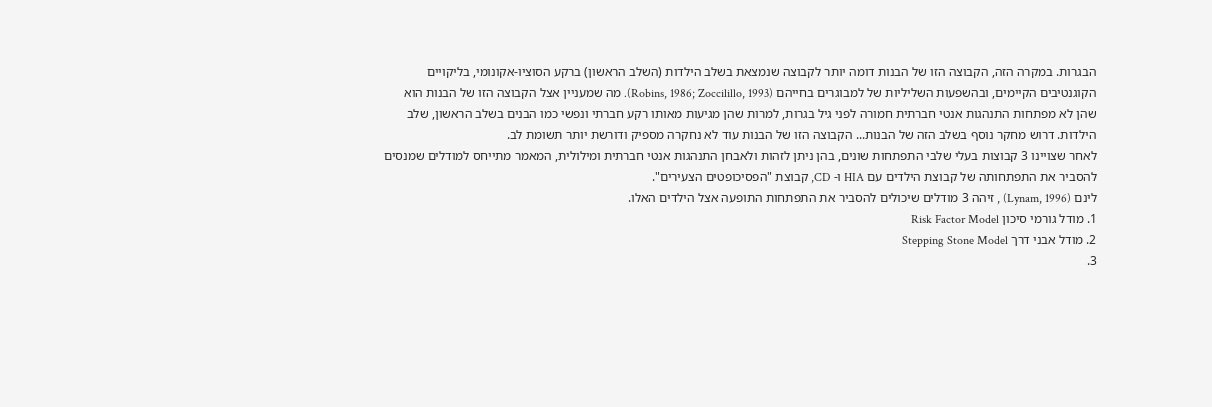הבגרות. במקרה הזה, הקבוצה הזו של הבנות דומה יותר לקבוצה שנמצאת בשלב הילדות (השלב הראשון) ברקע הסוציו-אקונומי, בליקויים הקוגנטיבים הקיימים, ובהשפעות השליליות של למבוגרים בחייהם (Robins, 1986; Zoccilillo, 1993). מה שמעניין אצל הקבוצה הזו של הבנות הוא שהן לא מפתחות התנהגות אנטי חברתית חמורה לפני גיל בגרות, למרות שהן מגיעות מאותו רקע חברתי ונפשי כמו הבנים בשלב הראשון, שלב הילדות. דרוש מחקר נוסף בשלב הזה של הבנות... הקבוצה הזו של הבנות עוד לא נחקרה מספיק ודורשת יותר תשומת לב.
לאחר שצויינו 3 קבוצות בעלי שלבי התפתחות שונים, בהן ניתן לזהות ולאבחן התנהגות אנטי חברתית ומילולית, המאמר מתייחס למודלים שמנסים להסביר את התפתחותה של קבוצת הילדים עם HIA ו- CD, קבוצת "הפסיכופטים הצעירים".
לינם (Lynam, 1996) , זיהה 3 מודלים שיכולים להסביר את התפתחות התופעה אצל הילדים האלו.
1. מודל גורמי סיכון Risk Factor Model
2. מודל אבני דרך Stepping Stone Model
3.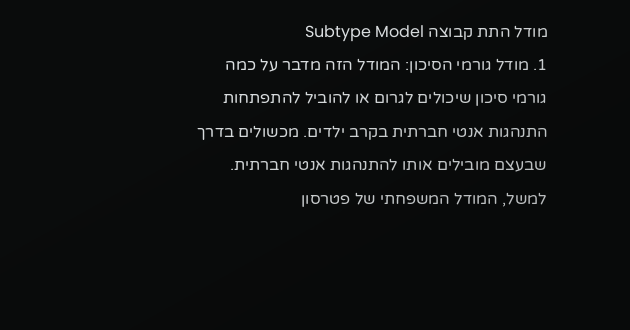מודל התת קבוצה Subtype Model
1. מודל גורמי הסיכון: המודל הזה מדבר על כמה גורמי סיכון שיכולים לגרום או להוביל להתפתחות התנהגות אנטי חברתית בקרב ילדים. מכשולים בדרך שבעצם מובילים אותו להתנהגות אנטי חברתית.
למשל, המודל המשפחתי של פטרסון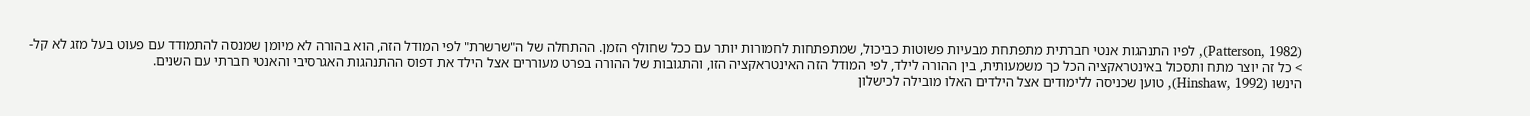(Patterson, 1982), לפיו התנהגות אנטי חברתית מתפתחת מבעיות פשוטות כביכול, שמתפתחות לחמורות יותר עם ככל שחולף הזמן. ההתחלה של ה"שרשרת" לפי המודל הזה, הוא בהורה לא מיומן שמנסה להתמודד עם פעוט בעל מזג לא קל- > כל זה יוצר מתח ותסכול באינטראקציה הכל כך משמעותית, בין ההורה לילד, לפי המודל הזה האינטראקציה הזו, והתגובות של ההורה בפרט מעוררים אצל הילד את דפוס ההתנהגות האגרסיבי והאנטי חברתי עם השנים.
הינשו (Hinshaw, 1992), טוען שכניסה ללימודים אצל הילדים האלו מובילה לכישלון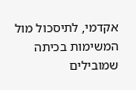אקדמי, לתיסכול מול המשימות בכיתה שמובילים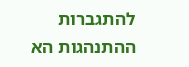להתגברות ההתנהגות הא